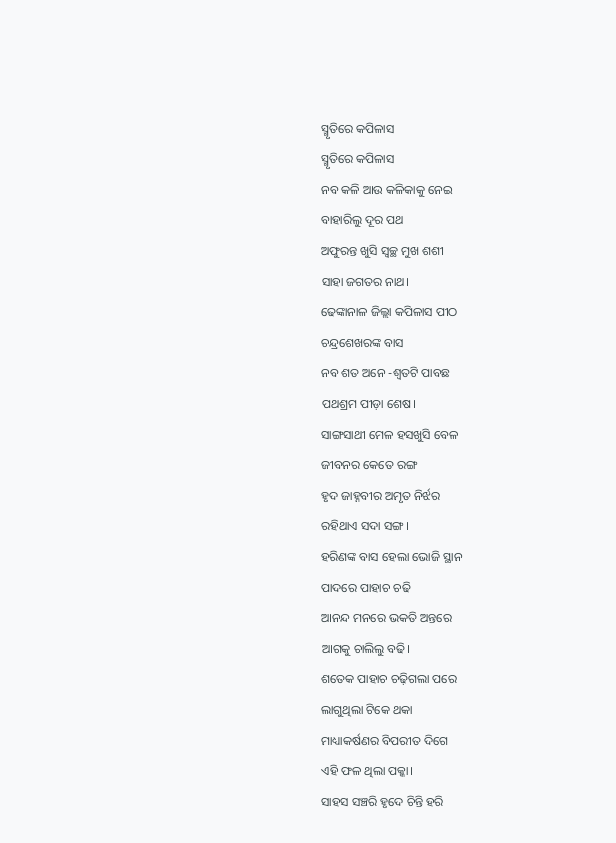ସ୍ମୃତିରେ କପିଳାସ
ସ୍ମୃତିରେ କପିଳାସ
ନବ କଳି ଆଉ କଳିକାକୁ ନେଇ
ବାହାରିଲୁ ଦୂର ପଥ
ଅଫୁରନ୍ତ ଖୁସି ସ୍ବଚ୍ଛ ମୁଖ ଶଶୀ
ସାହା ଜଗତର ନାଥ।
ଢେଙ୍କାନାଳ ଜିଲ୍ଲା କପିଳାସ ପୀଠ
ଚନ୍ଦ୍ରଶେଖରଙ୍କ ବାସ
ନବ ଶତ ଅନେ -ଶ୍ବତଟି ପାବଛ
ପଥଶ୍ରମ ପୀଡ଼ା ଶେଷ।
ସାଙ୍ଗସାଥୀ ମେଳ ହସଖୁସି ବେଳ
ଜୀବନର କେତେ ରଙ୍ଗ
ହୃଦ ଜାହ୍ନବୀର ଅମୃତ ନିର୍ଝର
ରହିଥାଏ ସଦା ସଙ୍ଗ।
ହରିଣଙ୍କ ବାସ ହେଲା ଭୋଜି ସ୍ଥାନ
ପାଦରେ ପାହାଚ ଚଢି
ଆନନ୍ଦ ମନରେ ଭକତି ଅନ୍ତରେ
ଆଗକୁ ଚାଲିଲୁ ବଢି।
ଶତେକ ପାହାଚ ଚଢ଼ିଗଲା ପରେ
ଲାଗୁଥିଲା ଟିକେ ଥକା
ମାଧ୍ୟାକର୍ଷଣର ବିପରୀତ ଦିଗେ
ଏହି ଫଳ ଥିଲା ପକ୍କା।
ସାହସ ସଞ୍ଚରି ହୃଦେ ଚିନ୍ତି ହରି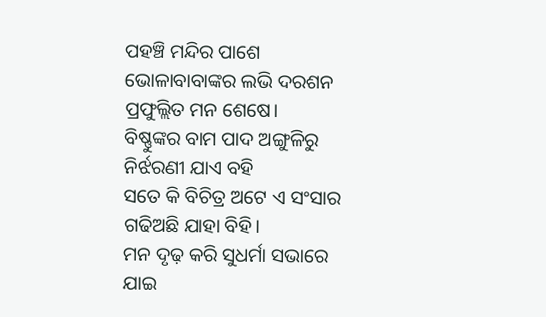ପହଞ୍ଚି ମନ୍ଦିର ପାଶେ
ଭୋଳାବାବାଙ୍କର ଲଭି ଦରଶନ
ପ୍ରଫୁଲ୍ଲିତ ମନ ଶେଷେ।
ବିଷ୍ଣୁଙ୍କର ବାମ ପାଦ ଅଙ୍ଗୁଳିରୁ
ନିର୍ଝରଣୀ ଯାଏ ବହି
ସତେ କି ବିଚିତ୍ର ଅଟେ ଏ ସଂସାର
ଗଢିଅଛି ଯାହା ବିହି।
ମନ ଦୃଢ଼ କରି ସୁଧର୍ମା ସଭାରେ
ଯାଇ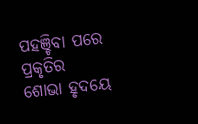ପହଞ୍ଚିବା ପରେ
ପ୍ରକୃତିର ଶୋଭା ହୃଦୟେ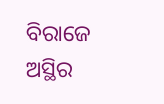ବିରାଜେ
ଅସ୍ଥିର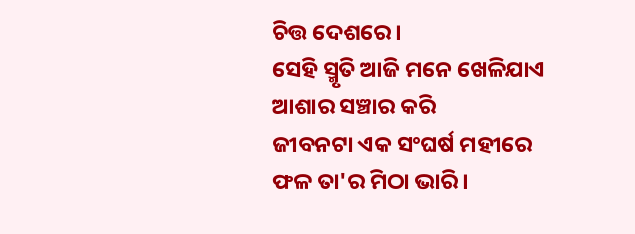ଚିତ୍ତ ଦେଶରେ।
ସେହି ସ୍ମୃତି ଆଜି ମନେ ଖେଳିଯାଏ
ଆଶାର ସଞ୍ଚାର କରି
ଜୀବନଟା ଏକ ସଂଘର୍ଷ ମହୀରେ
ଫଳ ତା'ର ମିଠା ଭାରି।